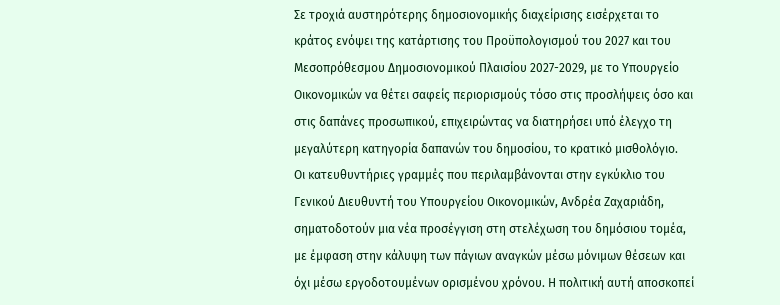Σε τροχιά αυστηρότερης δημοσιονομικής διαχείρισης εισέρχεται το κράτος ενόψει της κατάρτισης του Προϋπολογισμού του 2027 και του Μεσοπρόθεσμου Δημοσιονομικού Πλαισίου 2027-2029, με το Υπουργείο Οικονομικών να θέτει σαφείς περιορισμούς τόσο στις προσλήψεις όσο και στις δαπάνες προσωπικού, επιχειρώντας να διατηρήσει υπό έλεγχο τη μεγαλύτερη κατηγορία δαπανών του δημοσίου, το κρατικό μισθολόγιο.
Οι κατευθυντήριες γραμμές που περιλαμβάνονται στην εγκύκλιο του Γενικού Διευθυντή του Υπουργείου Οικονομικών, Ανδρέα Ζαχαριάδη, σηματοδοτούν μια νέα προσέγγιση στη στελέχωση του δημόσιου τομέα, με έμφαση στην κάλυψη των πάγιων αναγκών μέσω μόνιμων θέσεων και όχι μέσω εργοδοτουμένων ορισμένου χρόνου. Η πολιτική αυτή αποσκοπεί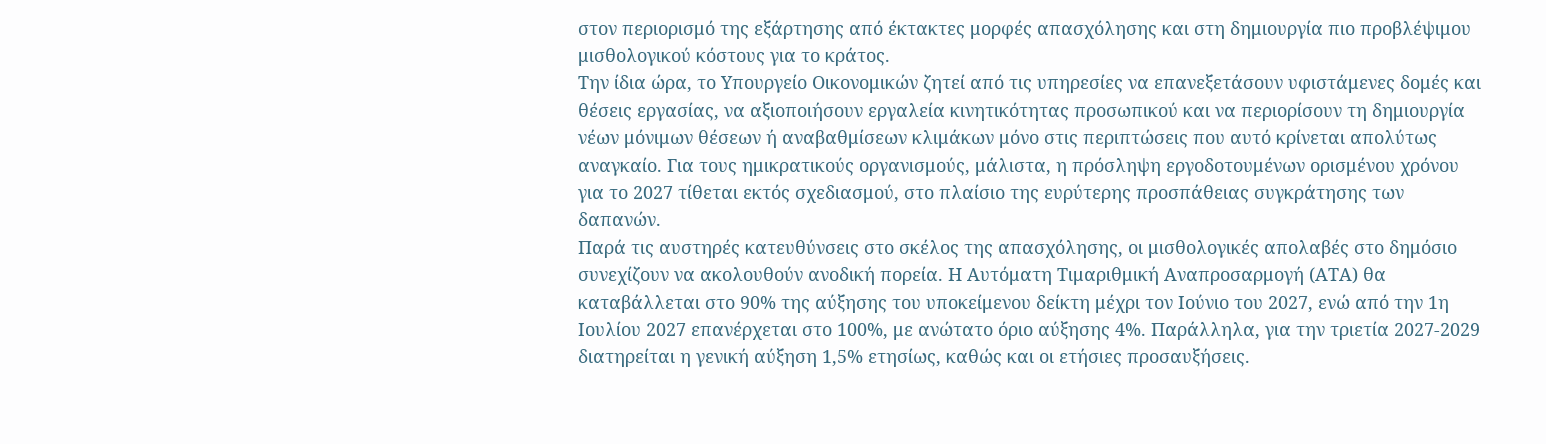στον περιορισμό της εξάρτησης από έκτακτες μορφές απασχόλησης και στη δημιουργία πιο προβλέψιμου μισθολογικού κόστους για το κράτος.
Την ίδια ώρα, το Υπουργείο Οικονομικών ζητεί από τις υπηρεσίες να επανεξετάσουν υφιστάμενες δομές και θέσεις εργασίας, να αξιοποιήσουν εργαλεία κινητικότητας προσωπικού και να περιορίσουν τη δημιουργία νέων μόνιμων θέσεων ή αναβαθμίσεων κλιμάκων μόνο στις περιπτώσεις που αυτό κρίνεται απολύτως αναγκαίο. Για τους ημικρατικούς οργανισμούς, μάλιστα, η πρόσληψη εργοδοτουμένων ορισμένου χρόνου για το 2027 τίθεται εκτός σχεδιασμού, στο πλαίσιο της ευρύτερης προσπάθειας συγκράτησης των δαπανών.
Παρά τις αυστηρές κατευθύνσεις στο σκέλος της απασχόλησης, οι μισθολογικές απολαβές στο δημόσιο συνεχίζουν να ακολουθούν ανοδική πορεία. Η Αυτόματη Τιμαριθμική Αναπροσαρμογή (ΑΤΑ) θα καταβάλλεται στο 90% της αύξησης του υποκείμενου δείκτη μέχρι τον Ιούνιο του 2027, ενώ από την 1η Ιουλίου 2027 επανέρχεται στο 100%, με ανώτατο όριο αύξησης 4%. Παράλληλα, για την τριετία 2027-2029 διατηρείται η γενική αύξηση 1,5% ετησίως, καθώς και οι ετήσιες προσαυξήσεις.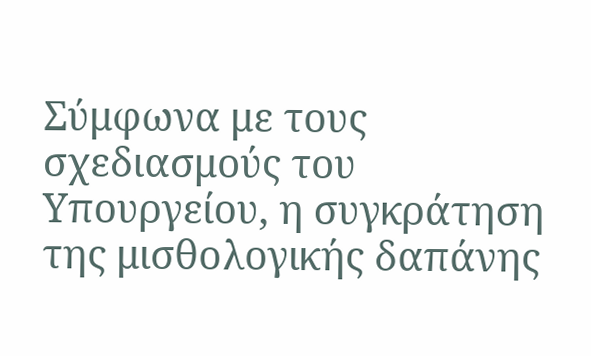Σύμφωνα με τους σχεδιασμούς του Υπουργείου, η συγκράτηση της μισθολογικής δαπάνης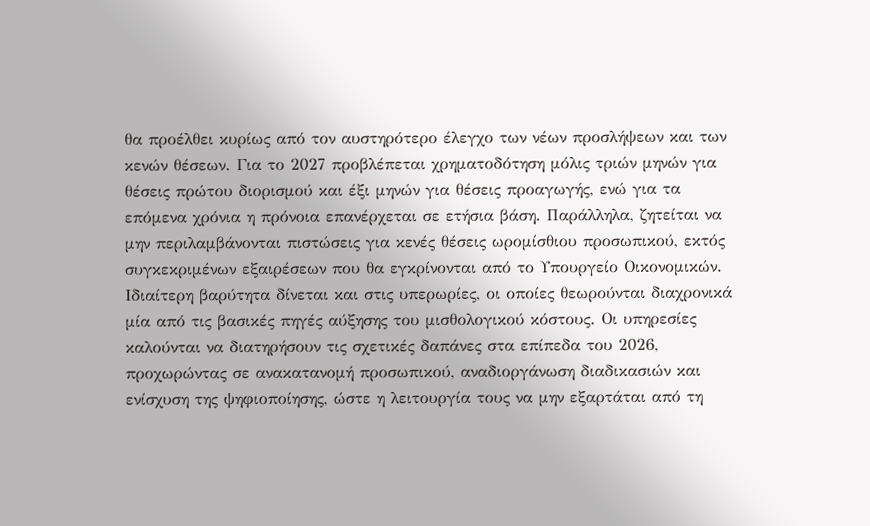θα προέλθει κυρίως από τον αυστηρότερο έλεγχο των νέων προσλήψεων και των κενών θέσεων. Για το 2027 προβλέπεται χρηματοδότηση μόλις τριών μηνών για θέσεις πρώτου διορισμού και έξι μηνών για θέσεις προαγωγής, ενώ για τα επόμενα χρόνια η πρόνοια επανέρχεται σε ετήσια βάση. Παράλληλα, ζητείται να μην περιλαμβάνονται πιστώσεις για κενές θέσεις ωρομίσθιου προσωπικού, εκτός συγκεκριμένων εξαιρέσεων που θα εγκρίνονται από το Υπουργείο Οικονομικών.
Ιδιαίτερη βαρύτητα δίνεται και στις υπερωρίες, οι οποίες θεωρούνται διαχρονικά μία από τις βασικές πηγές αύξησης του μισθολογικού κόστους. Οι υπηρεσίες καλούνται να διατηρήσουν τις σχετικές δαπάνες στα επίπεδα του 2026, προχωρώντας σε ανακατανομή προσωπικού, αναδιοργάνωση διαδικασιών και ενίσχυση της ψηφιοποίησης, ώστε η λειτουργία τους να μην εξαρτάται από τη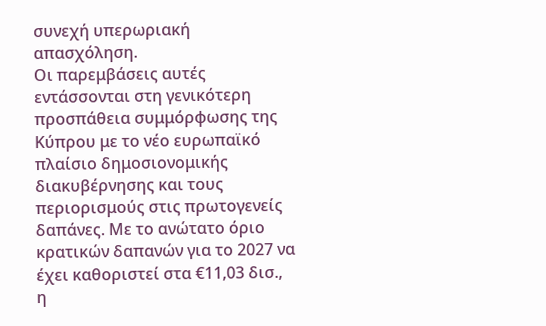συνεχή υπερωριακή απασχόληση.
Οι παρεμβάσεις αυτές εντάσσονται στη γενικότερη προσπάθεια συμμόρφωσης της Κύπρου με το νέο ευρωπαϊκό πλαίσιο δημοσιονομικής διακυβέρνησης και τους περιορισμούς στις πρωτογενείς δαπάνες. Με το ανώτατο όριο κρατικών δαπανών για το 2027 να έχει καθοριστεί στα €11,03 δισ., η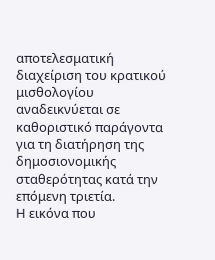αποτελεσματική διαχείριση του κρατικού μισθολογίου αναδεικνύεται σε καθοριστικό παράγοντα για τη διατήρηση της δημοσιονομικής σταθερότητας κατά την επόμενη τριετία.
Η εικόνα που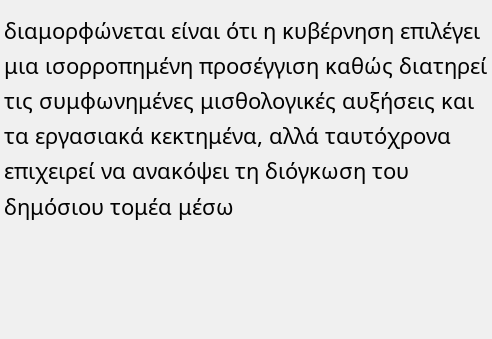διαμορφώνεται είναι ότι η κυβέρνηση επιλέγει μια ισορροπημένη προσέγγιση καθώς διατηρεί τις συμφωνημένες μισθολογικές αυξήσεις και τα εργασιακά κεκτημένα, αλλά ταυτόχρονα επιχειρεί να ανακόψει τη διόγκωση του δημόσιου τομέα μέσω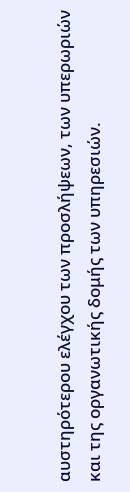αυστηρότερου ελέγχου των προσλήψεων, των υπερωριών και της οργανωτικής δομής των υπηρεσιών.